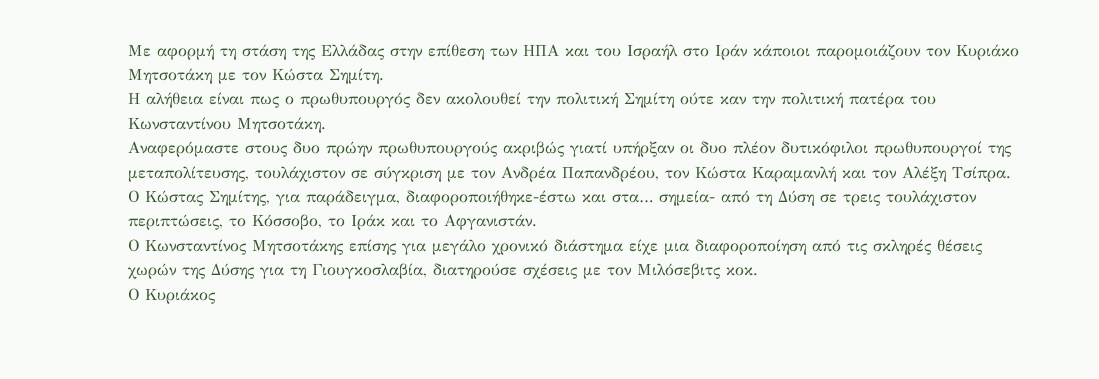Με αφορμή τη στάση της Ελλάδας στην επίθεση των ΗΠΑ και του Ισραήλ στο Ιράν κάποιοι παρομοιάζουν τον Κυριάκο Μητσοτάκη με τον Κώστα Σημίτη.
Η αλήθεια είναι πως ο πρωθυπουργός δεν ακολουθεί την πολιτική Σημίτη ούτε καν την πολιτική πατέρα του Κωνσταντίνου Μητσοτάκη.
Αναφερόμαστε στους δυο πρώην πρωθυπουργούς ακριβώς γιατί υπήρξαν οι δυο πλέον δυτικόφιλοι πρωθυπουργοί της μεταπολίτευσης, τουλάχιστον σε σύγκριση με τον Ανδρέα Παπανδρέου, τον Κώστα Καραμανλή και τον Αλέξη Τσίπρα.
Ο Κώστας Σημίτης, για παράδειγμα, διαφοροποιήθηκε-έστω και στα… σημεία- από τη Δύση σε τρεις τουλάχιστον περιπτώσεις, το Κόσσοβο, το Ιράκ και το Αφγανιστάν.
Ο Κωνσταντίνος Μητσοτάκης επίσης για μεγάλο χρονικό διάστημα είχε μια διαφοροποίηση από τις σκληρές θέσεις χωρών της Δύσης για τη Γιουγκοσλαβία, διατηρούσε σχέσεις με τον Μιλόσεβιτς κοκ.
Ο Κυριάκος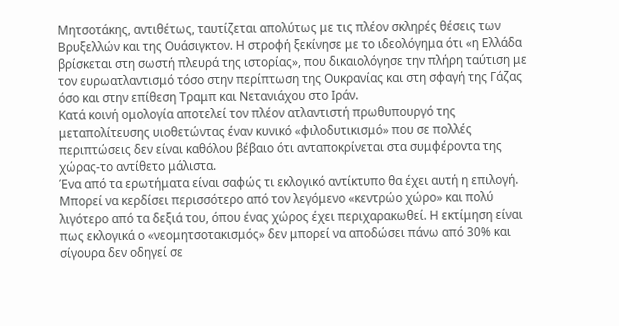Μητσοτάκης, αντιθέτως, ταυτίζεται απολύτως με τις πλέον σκληρές θέσεις των Βρυξελλών και της Ουάσιγκτον. Η στροφή ξεκίνησε με το ιδεολόγημα ότι «η Ελλάδα βρίσκεται στη σωστή πλευρά της ιστορίας», που δικαιολόγησε την πλήρη ταύτιση με τον ευρωατλαντισμό τόσο στην περίπτωση της Ουκρανίας και στη σφαγή της Γάζας όσο και στην επίθεση Τραμπ και Νετανιάχου στο Ιράν.
Κατά κοινή ομολογία αποτελεί τον πλέον ατλαντιστή πρωθυπουργό της μεταπολίτευσης υιοθετώντας έναν κυνικό «φιλοδυτικισμό» που σε πολλές περιπτώσεις δεν είναι καθόλου βέβαιο ότι ανταποκρίνεται στα συμφέροντα της χώρας-το αντίθετο μάλιστα.
Ένα από τα ερωτήματα είναι σαφώς τι εκλογικό αντίκτυπο θα έχει αυτή η επιλογή. Μπορεί να κερδίσει περισσότερο από τον λεγόμενο «κεντρώο χώρο» και πολύ λιγότερο από τα δεξιά του, όπου ένας χώρος έχει περιχαρακωθεί. Η εκτίμηση είναι πως εκλογικά ο «νεομητσοτακισμός» δεν μπορεί να αποδώσει πάνω από 30% και σίγουρα δεν οδηγεί σε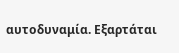αυτοδυναμία. Εξαρτάται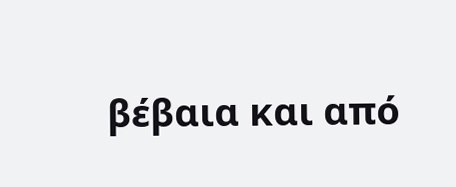βέβαια και από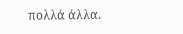πολλά άλλα.